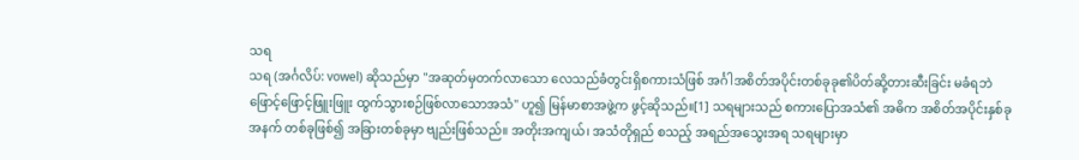သရ
သရ (အင်္ဂလိပ်: vowel) ဆိုသည်မှာ "အဆုတ်မှတက်လာသော လေသည်ခံတွင်းရှိစကားသံဖြစ် အင်္ဂါအစိတ်အပိုင်းတစ်ခုခု၏ပိတ်ဆို့တားဆီးခြင်း မခံရဘဲဖြောင့်ဖြောင့်ဖြူးဖြူး ထွက်သွားစဉ်ဖြစ်လာသောအသံ" ဟူ၍ မြန်မာစာအဖွဲ့က ဖွင့်ဆိုသည်။[1] သရများသည် စကားပြောအသံ၏ အဓိက အစိတ်အပိုင်းနှစ်ခုအနက် တစ်ခုဖြစ်၍ အခြားတစ်ခုမှာ ဗျည်းဖြစ်သည်။ အတိုးအကျယ်၊ အသံတိုရှည် စသည့် အရည်အသွေးအရ သရများမှာ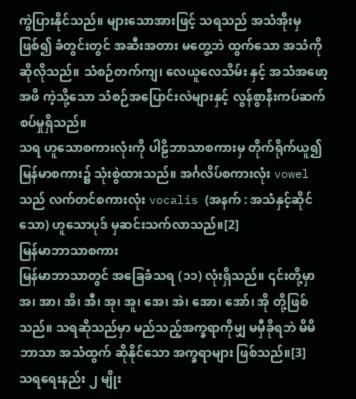ကွဲပြားနိုင်သည်။ များသောအားဖြင့် သရသည် အသံအိုးမှ ဖြစ်၍ ခံတွင်းတွင် အဆီးအတား မတွေ့ဘဲ ထွက်သော အသံကိုဆိုလိုသည်။ သံစဉ်တက်ကျ၊ လေယူလေသိမ်း နှင့် အသံအဖော့အဖိ ကဲ့သို့သော သံစဉ်အပြောင်းလဲများနှင့် လွန်စွာနီးကပ်ဆက်စပ်မှုရှိသည်။
သရ ဟူသောစကားလုံးကို ပါဠိဘာသာစကားမှ တိုက်ရိုက်ယူ၍ မြန်မာစကား၌ သုံးစွဲထားသည်။ အင်္ဂလိပ်စကားလုံး vowel သည် လက်တင်စကားလုံး vocalis (အနက် : အသံနှင့်ဆိုင်သော) ဟူသောပုဒ် မှဆင်းသက်လာသည်။[2]
မြန်မာဘာသာစကား
မြန်မာဘာသာတွင် အခြေခံသရ (၁၁) လုံးရှိသည်။ ၎င်းတို့မှာ အ၊ အာ၊ အိ၊ အီ၊ အု၊ အူ၊ အေ၊ အဲ၊ အော၊ အော်၊ အို တို့ဖြစ်သည်။ သရဆိုသည်မှာ မည်သည့်အက္ခရာကိုမျှ မမှီခိုရဘဲ မိမိဘာသာ အသံထွက် ဆိုနိုင်သော အက္ခရာများ ဖြစ်သည်။[3]
သရရေးနည်း ၂ မျိုး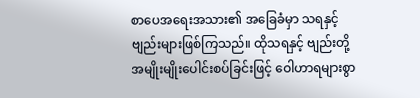စာပေအရေးအသား၏ အခြေခံမှာ သရနှင့်ဗျည်းများဖြစ်ကြသည်။ ထိုသရနှင့် ဗျည်းတို့ အမျိုးမျိုးပေါင်းစပ်ခြင်းဖြင့် ဝေါဟာရများစွာ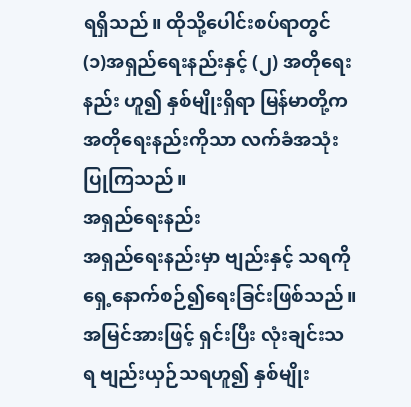ရရှိသည်။ ထိုသို့ပေါင်းစပ်ရာတွင် (၁)အရှည်ရေးနည်းနှင့် (၂) အတိုရေးနည်း ဟူ၍ နှစ်မျိုးရှိရာ မြန်မာတို့က အတိုရေးနည်းကိုသာ လက်ခံအသုံးပြုကြသည်။
အရှည်ရေးနည်း
အရှည်ရေးနည်းမှာ ဗျည်းနှင့် သရကို ရှေ့နောက်စဉ်၍ရေးခြင်းဖြစ်သည်။ အမြင်အားဖြင့် ရှင်းပြီး လုံးချင်းသရ ဗျည်းယှဉ်သရဟူ၍ နှစ်မျိုး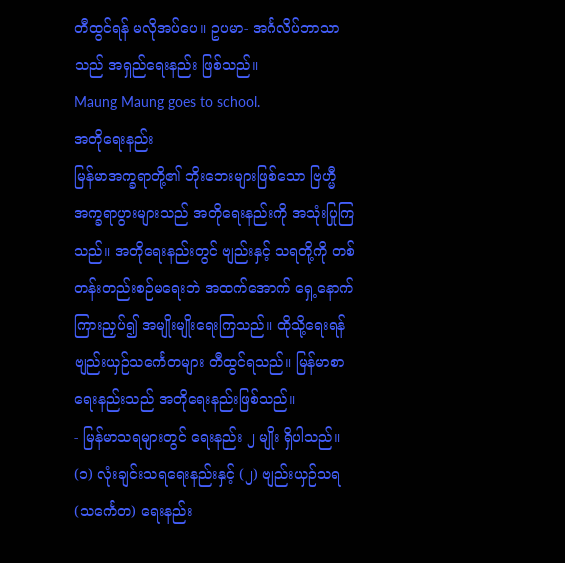တီထွင်ရန် မလိုအပ်ပေ။ ဥပမာ- အင်္ဂလိပ်ဘာသာသည် အရှည်ရေးနည်း ဖြစ်သည်။
Maung Maung goes to school.
အတိုရေးနည်း
မြန်မာအက္ခရာတို့၏ ဘိုးဘေးများဖြစ်သော ဗြဟ္မီအက္ခရာပွားများသည် အတိုရေးနည်းကို အသုံးပြုကြသည်။ အတိုရေးနည်းတွင် ဗျည်းနှင့် သရတို့ကို တစ်တန်းတည်းစဉ်မရေးဘဲ အထက်အောက် ရှေ့နောက် ကြားညှပ်၍ အမျိုးမျိုးရေးကြသည်။ ထိုသို့ရေးရန် ဗျည်းယှဉ်သင်္ကေတများ တီထွင်ရသည်။ မြန်မာစာရေးနည်းသည် အတိုရေးနည်းဖြစ်သည်။
- မြန်မာသရများတွင် ရေးနည်း ၂ မျိုး ရှိပါသည်။
(၁) လုံးချင်းသရရေးနည်းနှင့် (၂) ဗျည်းယှဉ်သရ (သင်္ကေတ) ရေးနည်း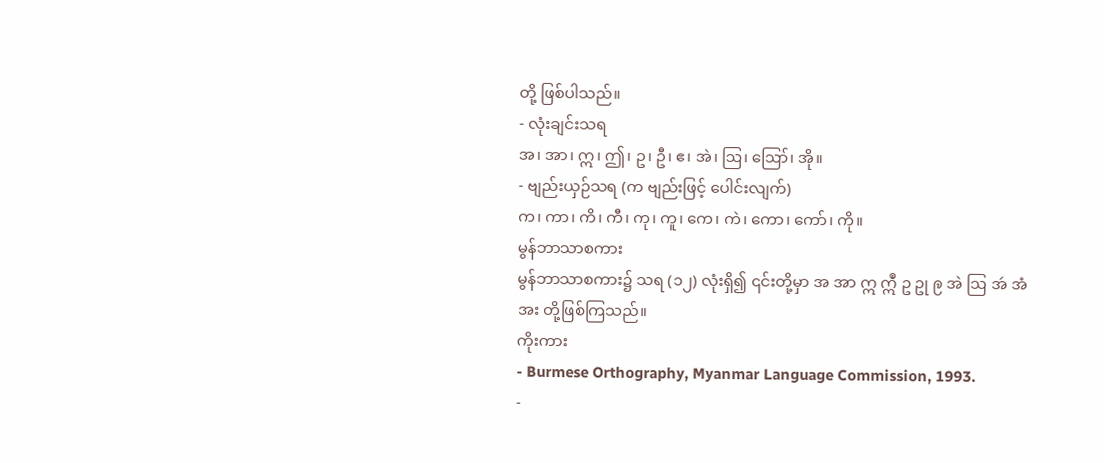တို့ ဖြစ်ပါသည်။
- လုံးချင်းသရ
အ၊ အာ၊ ဣ၊ ဤ၊ ဥ၊ ဦ၊ ဧ၊ အဲ၊ ဩ၊ ဪ၊ အို။
- ဗျည်းယှဉ်သရ (က ဗျည်းဖြင့် ပေါင်းလျက်)
က၊ ကာ၊ ကိ၊ ကီ၊ ကု၊ ကူ၊ ကေ၊ ကဲ၊ ကော၊ ကော်၊ ကို။
မွန်ဘာသာစကား
မွန်ဘာသာစကား၌ သရ (၁၂) လုံးရှိ၍ ၎င်းတို့မှာ အ အာ ဣ ဣဳ ဥ ဥု ဨ အဲ ဩ အဴ အံ အး တို့ဖြစ်ကြသည်။
ကိုးကား
- Burmese Orthography, Myanmar Language Commission, 1993.
-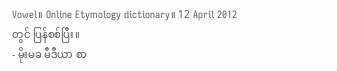Vowel။ Online Etymology dictionary။ 12 April 2012 တွင် ပြန်စစ်ပြီး။
- မိုးမခ မီဒီယာ စာ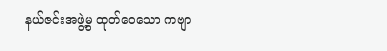နယ်ဇင်းအဖွဲ့မွ ထုတ်ဝေသော ကဗျာ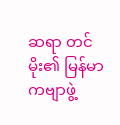ဆရာ တင်မိုး၏ မြန်မာကဗျာဖွဲ့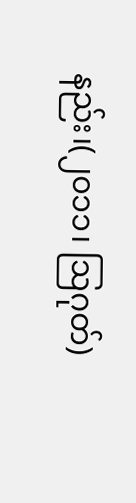နည်း၊(၂၀၁၁၊ ဩဂုတ်)